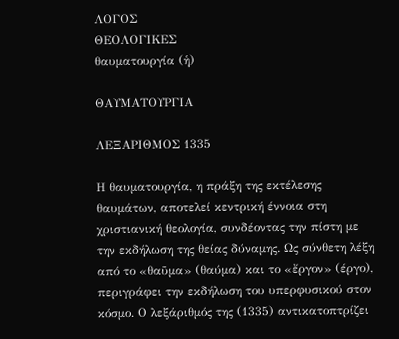ΛΟΓΟΣ
ΘΕΟΛΟΓΙΚΕΣ
θαυματουργία (ἡ)

ΘΑΥΜΑΤΟΥΡΓΙΑ

ΛΕΞΑΡΙΘΜΟΣ 1335

Η θαυματουργία, η πράξη της εκτέλεσης θαυμάτων, αποτελεί κεντρική έννοια στη χριστιανική θεολογία, συνδέοντας την πίστη με την εκδήλωση της θείας δύναμης. Ως σύνθετη λέξη από το «θαῦμα» (θαύμα) και το «ἔργον» (έργο), περιγράφει την εκδήλωση του υπερφυσικού στον κόσμο. Ο λεξάριθμός της (1335) αντικατοπτρίζει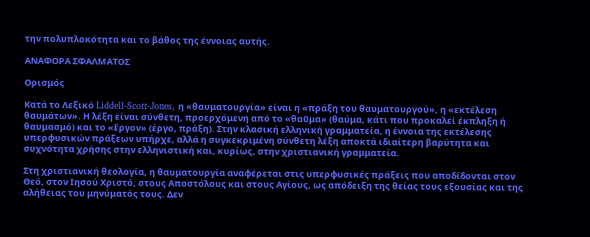την πολυπλοκότητα και το βάθος της έννοιας αυτής.

ΑΝΑΦΟΡΑ ΣΦΑΛΜΑΤΟΣ

Ορισμός

Κατά το Λεξικό Liddell-Scott-Jones, η «θαυματουργία» είναι η «πράξη του θαυματουργού», η «εκτέλεση θαυμάτων». Η λέξη είναι σύνθετη, προερχόμενη από το «θαῦμα» (θαύμα, κάτι που προκαλεί έκπληξη ή θαυμασμό) και το «ἔργον» (έργο, πράξη). Στην κλασική ελληνική γραμματεία, η έννοια της εκτέλεσης υπερφυσικών πράξεων υπήρχε, αλλά η συγκεκριμένη σύνθετη λέξη αποκτά ιδιαίτερη βαρύτητα και συχνότητα χρήσης στην ελληνιστική και, κυρίως, στην χριστιανική γραμματεία.

Στη χριστιανική θεολογία, η θαυματουργία αναφέρεται στις υπερφυσικές πράξεις που αποδίδονται στον Θεό, στον Ιησού Χριστό, στους Αποστόλους και στους Αγίους, ως απόδειξη της θείας τους εξουσίας και της αλήθειας του μηνύματός τους. Δεν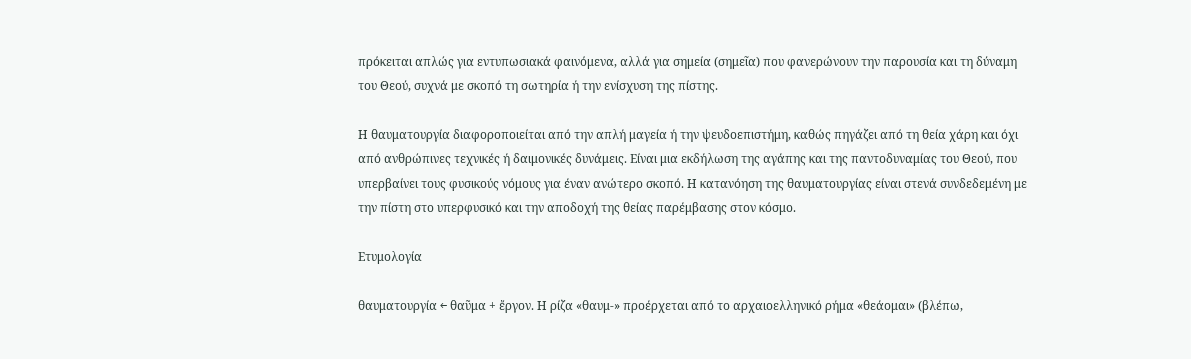πρόκειται απλώς για εντυπωσιακά φαινόμενα, αλλά για σημεία (σημεῖα) που φανερώνουν την παρουσία και τη δύναμη του Θεού, συχνά με σκοπό τη σωτηρία ή την ενίσχυση της πίστης.

Η θαυματουργία διαφοροποιείται από την απλή μαγεία ή την ψευδοεπιστήμη, καθώς πηγάζει από τη θεία χάρη και όχι από ανθρώπινες τεχνικές ή δαιμονικές δυνάμεις. Είναι μια εκδήλωση της αγάπης και της παντοδυναμίας του Θεού, που υπερβαίνει τους φυσικούς νόμους για έναν ανώτερο σκοπό. Η κατανόηση της θαυματουργίας είναι στενά συνδεδεμένη με την πίστη στο υπερφυσικό και την αποδοχή της θείας παρέμβασης στον κόσμο.

Ετυμολογία

θαυματουργία ← θαῦμα + ἔργον. Η ρίζα «θαυμ-» προέρχεται από το αρχαιοελληνικό ρήμα «θεάομαι» (βλέπω,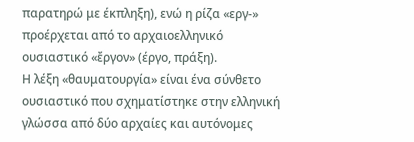παρατηρώ με έκπληξη), ενώ η ρίζα «εργ-» προέρχεται από το αρχαιοελληνικό ουσιαστικό «ἔργον» (έργο, πράξη).
Η λέξη «θαυματουργία» είναι ένα σύνθετο ουσιαστικό που σχηματίστηκε στην ελληνική γλώσσα από δύο αρχαίες και αυτόνομες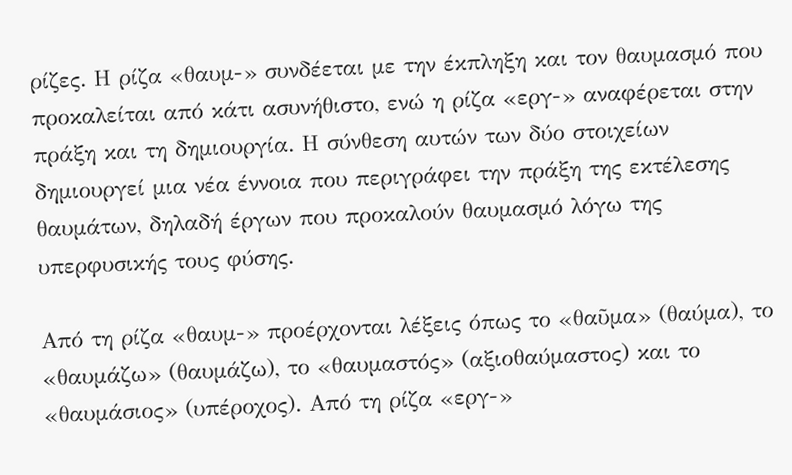ρίζες. Η ρίζα «θαυμ-» συνδέεται με την έκπληξη και τον θαυμασμό που προκαλείται από κάτι ασυνήθιστο, ενώ η ρίζα «εργ-» αναφέρεται στην πράξη και τη δημιουργία. Η σύνθεση αυτών των δύο στοιχείων δημιουργεί μια νέα έννοια που περιγράφει την πράξη της εκτέλεσης θαυμάτων, δηλαδή έργων που προκαλούν θαυμασμό λόγω της υπερφυσικής τους φύσης.

Από τη ρίζα «θαυμ-» προέρχονται λέξεις όπως το «θαῦμα» (θαύμα), το «θαυμάζω» (θαυμάζω), το «θαυμαστός» (αξιοθαύμαστος) και το «θαυμάσιος» (υπέροχος). Από τη ρίζα «εργ-»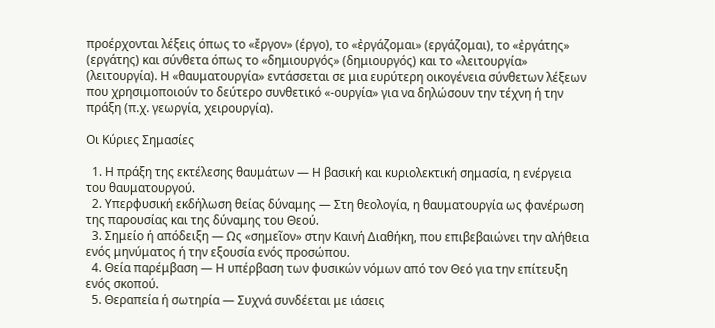προέρχονται λέξεις όπως το «ἔργον» (έργο), το «ἐργάζομαι» (εργάζομαι), το «ἐργάτης» (εργάτης) και σύνθετα όπως το «δημιουργός» (δημιουργός) και το «λειτουργία» (λειτουργία). Η «θαυματουργία» εντάσσεται σε μια ευρύτερη οικογένεια σύνθετων λέξεων που χρησιμοποιούν το δεύτερο συνθετικό «-ουργία» για να δηλώσουν την τέχνη ή την πράξη (π.χ. γεωργία, χειρουργία).

Οι Κύριες Σημασίες

  1. Η πράξη της εκτέλεσης θαυμάτων — Η βασική και κυριολεκτική σημασία, η ενέργεια του θαυματουργού.
  2. Υπερφυσική εκδήλωση θείας δύναμης — Στη θεολογία, η θαυματουργία ως φανέρωση της παρουσίας και της δύναμης του Θεού.
  3. Σημείο ή απόδειξη — Ως «σημεῖον» στην Καινή Διαθήκη, που επιβεβαιώνει την αλήθεια ενός μηνύματος ή την εξουσία ενός προσώπου.
  4. Θεία παρέμβαση — Η υπέρβαση των φυσικών νόμων από τον Θεό για την επίτευξη ενός σκοπού.
  5. Θεραπεία ή σωτηρία — Συχνά συνδέεται με ιάσεις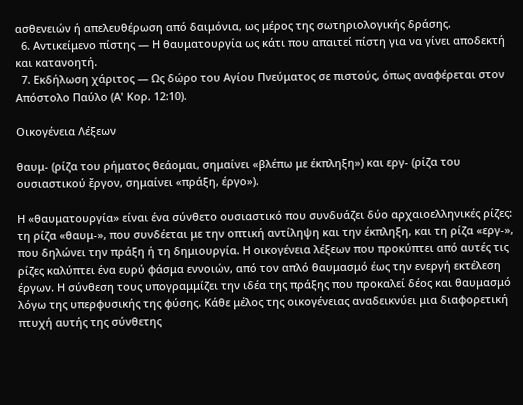ασθενειών ή απελευθέρωση από δαιμόνια, ως μέρος της σωτηριολογικής δράσης.
  6. Αντικείμενο πίστης — Η θαυματουργία ως κάτι που απαιτεί πίστη για να γίνει αποδεκτή και κατανοητή.
  7. Εκδήλωση χάριτος — Ως δώρο του Αγίου Πνεύματος σε πιστούς, όπως αναφέρεται στον Απόστολο Παύλο (Α' Κορ. 12:10).

Οικογένεια Λέξεων

θαυμ- (ρίζα του ρήματος θεάομαι, σημαίνει «βλέπω με έκπληξη») και εργ- (ρίζα του ουσιαστικού ἔργον, σημαίνει «πράξη, έργο»).

Η «θαυματουργία» είναι ένα σύνθετο ουσιαστικό που συνδυάζει δύο αρχαιοελληνικές ρίζες: τη ρίζα «θαυμ-», που συνδέεται με την οπτική αντίληψη και την έκπληξη, και τη ρίζα «εργ-», που δηλώνει την πράξη ή τη δημιουργία. Η οικογένεια λέξεων που προκύπτει από αυτές τις ρίζες καλύπτει ένα ευρύ φάσμα εννοιών, από τον απλό θαυμασμό έως την ενεργή εκτέλεση έργων. Η σύνθεση τους υπογραμμίζει την ιδέα της πράξης που προκαλεί δέος και θαυμασμό λόγω της υπερφυσικής της φύσης. Κάθε μέλος της οικογένειας αναδεικνύει μια διαφορετική πτυχή αυτής της σύνθετης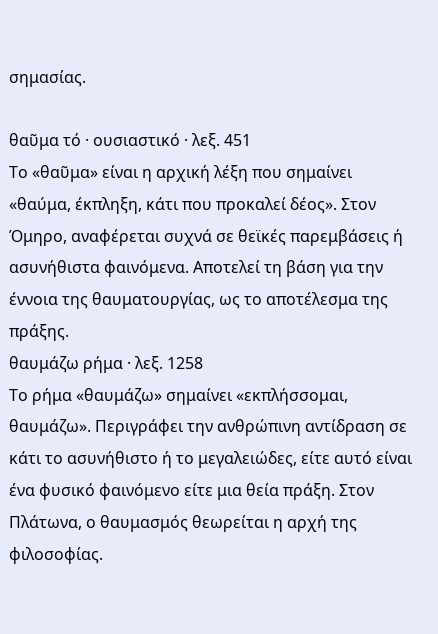σημασίας.

θαῦμα τό · ουσιαστικό · λεξ. 451
Το «θαῦμα» είναι η αρχική λέξη που σημαίνει «θαύμα, έκπληξη, κάτι που προκαλεί δέος». Στον Όμηρο, αναφέρεται συχνά σε θεϊκές παρεμβάσεις ή ασυνήθιστα φαινόμενα. Αποτελεί τη βάση για την έννοια της θαυματουργίας, ως το αποτέλεσμα της πράξης.
θαυμάζω ρήμα · λεξ. 1258
Το ρήμα «θαυμάζω» σημαίνει «εκπλήσσομαι, θαυμάζω». Περιγράφει την ανθρώπινη αντίδραση σε κάτι το ασυνήθιστο ή το μεγαλειώδες, είτε αυτό είναι ένα φυσικό φαινόμενο είτε μια θεία πράξη. Στον Πλάτωνα, ο θαυμασμός θεωρείται η αρχή της φιλοσοφίας.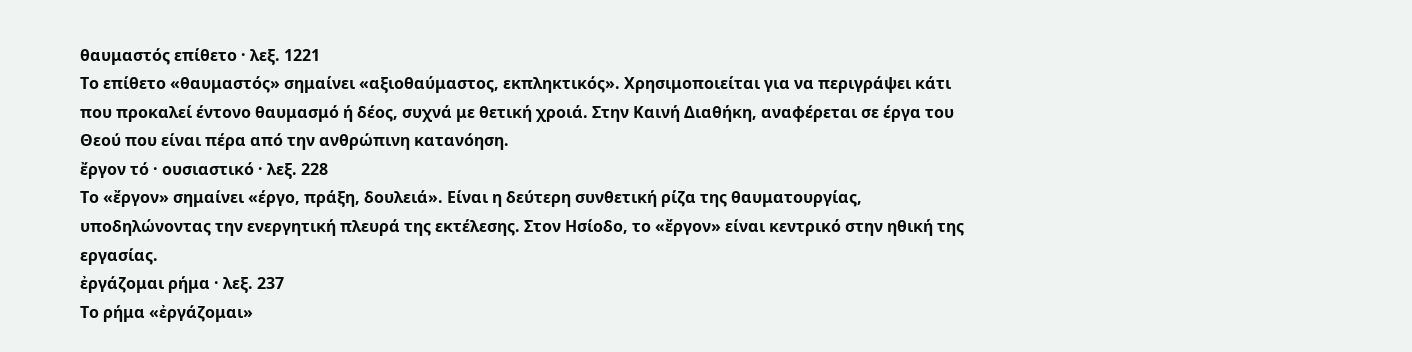θαυμαστός επίθετο · λεξ. 1221
Το επίθετο «θαυμαστός» σημαίνει «αξιοθαύμαστος, εκπληκτικός». Χρησιμοποιείται για να περιγράψει κάτι που προκαλεί έντονο θαυμασμό ή δέος, συχνά με θετική χροιά. Στην Καινή Διαθήκη, αναφέρεται σε έργα του Θεού που είναι πέρα από την ανθρώπινη κατανόηση.
ἔργον τό · ουσιαστικό · λεξ. 228
Το «ἔργον» σημαίνει «έργο, πράξη, δουλειά». Είναι η δεύτερη συνθετική ρίζα της θαυματουργίας, υποδηλώνοντας την ενεργητική πλευρά της εκτέλεσης. Στον Ησίοδο, το «ἔργον» είναι κεντρικό στην ηθική της εργασίας.
ἐργάζομαι ρήμα · λεξ. 237
Το ρήμα «ἐργάζομαι»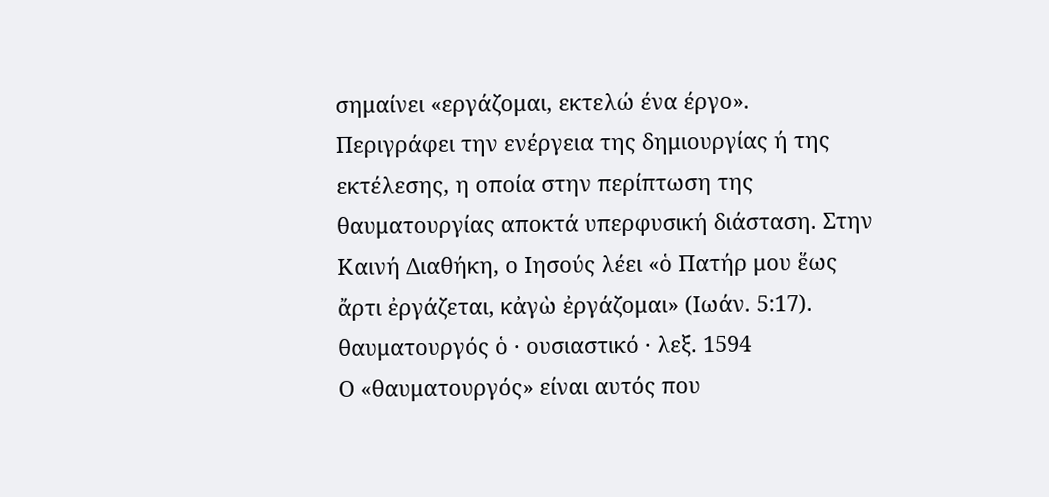σημαίνει «εργάζομαι, εκτελώ ένα έργο». Περιγράφει την ενέργεια της δημιουργίας ή της εκτέλεσης, η οποία στην περίπτωση της θαυματουργίας αποκτά υπερφυσική διάσταση. Στην Καινή Διαθήκη, ο Ιησούς λέει «ὁ Πατήρ μου ἕως ἄρτι ἐργάζεται, κἀγὼ ἐργάζομαι» (Ιωάν. 5:17).
θαυματουργός ὁ · ουσιαστικό · λεξ. 1594
Ο «θαυματουργός» είναι αυτός που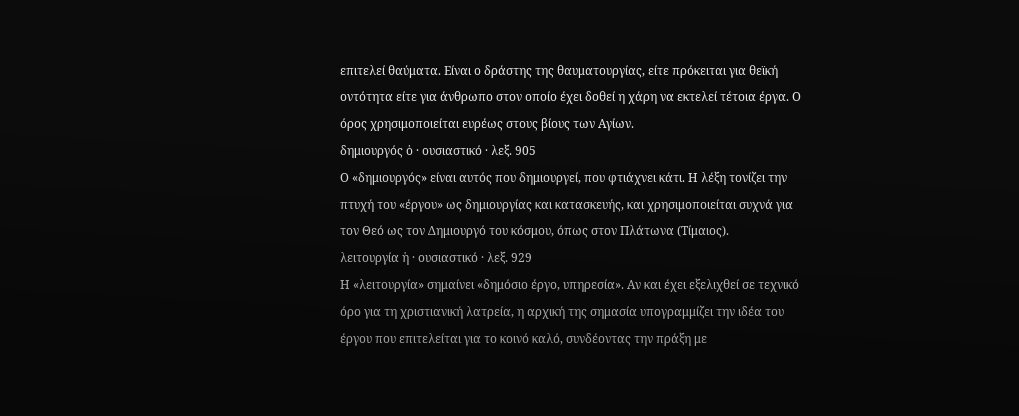επιτελεί θαύματα. Είναι ο δράστης της θαυματουργίας, είτε πρόκειται για θεϊκή οντότητα είτε για άνθρωπο στον οποίο έχει δοθεί η χάρη να εκτελεί τέτοια έργα. Ο όρος χρησιμοποιείται ευρέως στους βίους των Αγίων.
δημιουργός ὁ · ουσιαστικό · λεξ. 905
Ο «δημιουργός» είναι αυτός που δημιουργεί, που φτιάχνει κάτι. Η λέξη τονίζει την πτυχή του «έργου» ως δημιουργίας και κατασκευής, και χρησιμοποιείται συχνά για τον Θεό ως τον Δημιουργό του κόσμου, όπως στον Πλάτωνα (Τίμαιος).
λειτουργία ἡ · ουσιαστικό · λεξ. 929
Η «λειτουργία» σημαίνει «δημόσιο έργο, υπηρεσία». Αν και έχει εξελιχθεί σε τεχνικό όρο για τη χριστιανική λατρεία, η αρχική της σημασία υπογραμμίζει την ιδέα του έργου που επιτελείται για το κοινό καλό, συνδέοντας την πράξη με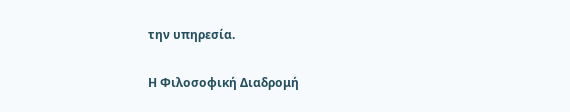την υπηρεσία.

Η Φιλοσοφική Διαδρομή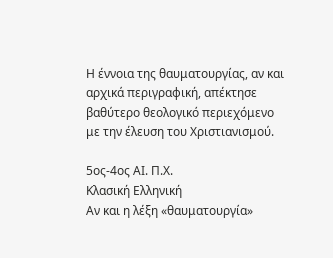Η έννοια της θαυματουργίας, αν και αρχικά περιγραφική, απέκτησε βαθύτερο θεολογικό περιεχόμενο με την έλευση του Χριστιανισμού.

5ος-4ος ΑΙ. Π.Χ.
Κλασική Ελληνική
Αν και η λέξη «θαυματουργία»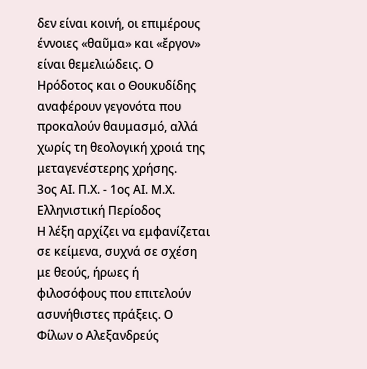δεν είναι κοινή, οι επιμέρους έννοιες «θαῦμα» και «ἔργον» είναι θεμελιώδεις. Ο Ηρόδοτος και ο Θουκυδίδης αναφέρουν γεγονότα που προκαλούν θαυμασμό, αλλά χωρίς τη θεολογική χροιά της μεταγενέστερης χρήσης.
3ος ΑΙ. Π.Χ. - 1ος ΑΙ. Μ.Χ.
Ελληνιστική Περίοδος
Η λέξη αρχίζει να εμφανίζεται σε κείμενα, συχνά σε σχέση με θεούς, ήρωες ή φιλοσόφους που επιτελούν ασυνήθιστες πράξεις. Ο Φίλων ο Αλεξανδρεύς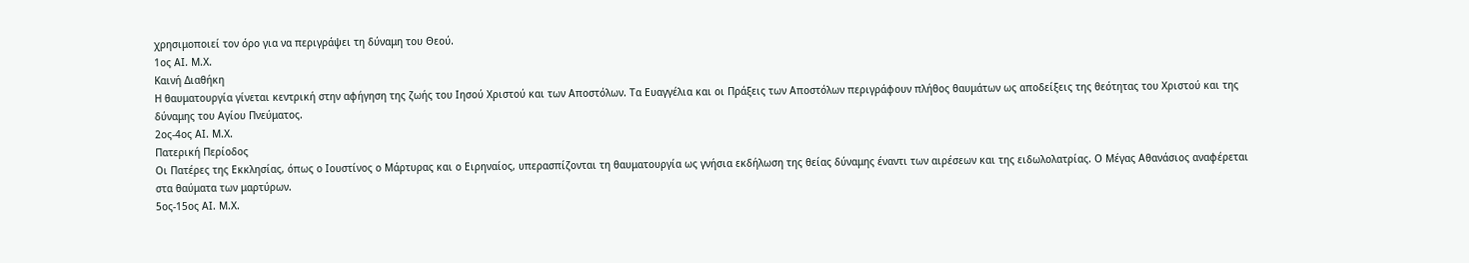χρησιμοποιεί τον όρο για να περιγράψει τη δύναμη του Θεού.
1ος ΑΙ. Μ.Χ.
Καινή Διαθήκη
Η θαυματουργία γίνεται κεντρική στην αφήγηση της ζωής του Ιησού Χριστού και των Αποστόλων. Τα Ευαγγέλια και οι Πράξεις των Αποστόλων περιγράφουν πλήθος θαυμάτων ως αποδείξεις της θεότητας του Χριστού και της δύναμης του Αγίου Πνεύματος.
2ος-4ος ΑΙ. Μ.Χ.
Πατερική Περίοδος
Οι Πατέρες της Εκκλησίας, όπως ο Ιουστίνος ο Μάρτυρας και ο Ειρηναίος, υπερασπίζονται τη θαυματουργία ως γνήσια εκδήλωση της θείας δύναμης έναντι των αιρέσεων και της ειδωλολατρίας. Ο Μέγας Αθανάσιος αναφέρεται στα θαύματα των μαρτύρων.
5ος-15ος ΑΙ. Μ.Χ.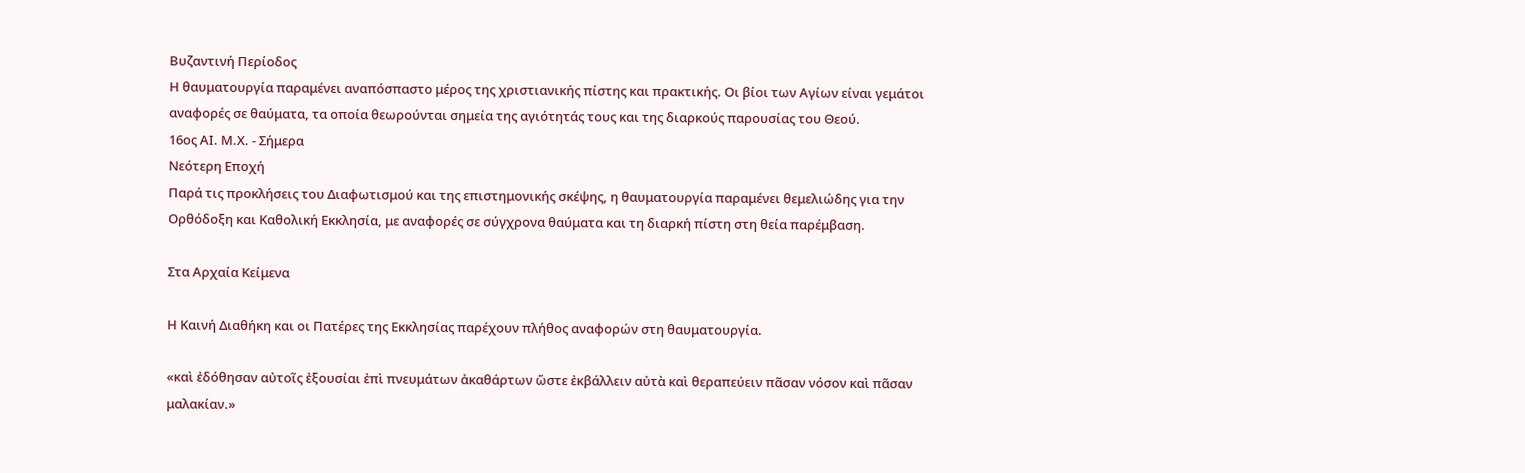Βυζαντινή Περίοδος
Η θαυματουργία παραμένει αναπόσπαστο μέρος της χριστιανικής πίστης και πρακτικής. Οι βίοι των Αγίων είναι γεμάτοι αναφορές σε θαύματα, τα οποία θεωρούνται σημεία της αγιότητάς τους και της διαρκούς παρουσίας του Θεού.
16ος ΑΙ. Μ.Χ. - Σήμερα
Νεότερη Εποχή
Παρά τις προκλήσεις του Διαφωτισμού και της επιστημονικής σκέψης, η θαυματουργία παραμένει θεμελιώδης για την Ορθόδοξη και Καθολική Εκκλησία, με αναφορές σε σύγχρονα θαύματα και τη διαρκή πίστη στη θεία παρέμβαση.

Στα Αρχαία Κείμενα

Η Καινή Διαθήκη και οι Πατέρες της Εκκλησίας παρέχουν πλήθος αναφορών στη θαυματουργία.

«καὶ ἐδόθησαν αὐτοῖς ἐξουσίαι ἐπὶ πνευμάτων ἀκαθάρτων ὥστε ἐκβάλλειν αὐτὰ καὶ θεραπεύειν πᾶσαν νόσον καὶ πᾶσαν μαλακίαν.»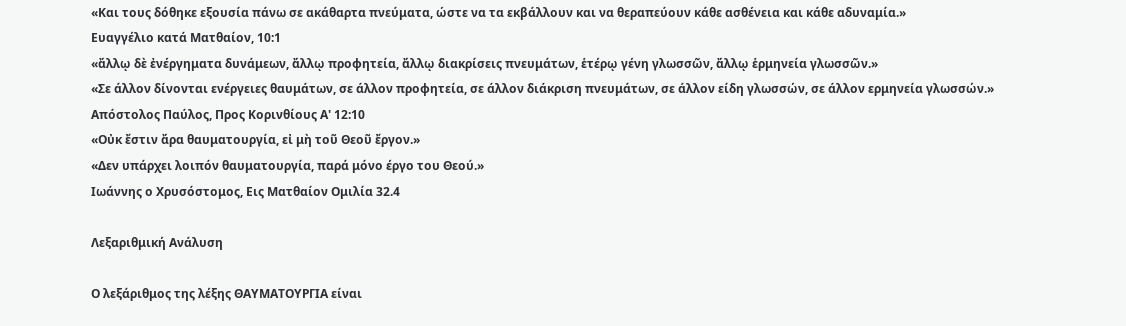«Και τους δόθηκε εξουσία πάνω σε ακάθαρτα πνεύματα, ώστε να τα εκβάλλουν και να θεραπεύουν κάθε ασθένεια και κάθε αδυναμία.»
Ευαγγέλιο κατά Ματθαίον, 10:1
«ἄλλῳ δὲ ἐνέργηματα δυνάμεων, ἄλλῳ προφητεία, ἄλλῳ διακρίσεις πνευμάτων, ἑτέρῳ γένη γλωσσῶν, ἄλλῳ ἑρμηνεία γλωσσῶν.»
«Σε άλλον δίνονται ενέργειες θαυμάτων, σε άλλον προφητεία, σε άλλον διάκριση πνευμάτων, σε άλλον είδη γλωσσών, σε άλλον ερμηνεία γλωσσών.»
Απόστολος Παύλος, Προς Κορινθίους Α' 12:10
«Οὐκ ἔστιν ἄρα θαυματουργία, εἰ μὴ τοῦ Θεοῦ ἔργον.»
«Δεν υπάρχει λοιπόν θαυματουργία, παρά μόνο έργο του Θεού.»
Ιωάννης ο Χρυσόστομος, Εις Ματθαίον Ομιλία 32.4

Λεξαριθμική Ανάλυση

Ο λεξάριθμος της λέξης ΘΑΥΜΑΤΟΥΡΓΙΑ είναι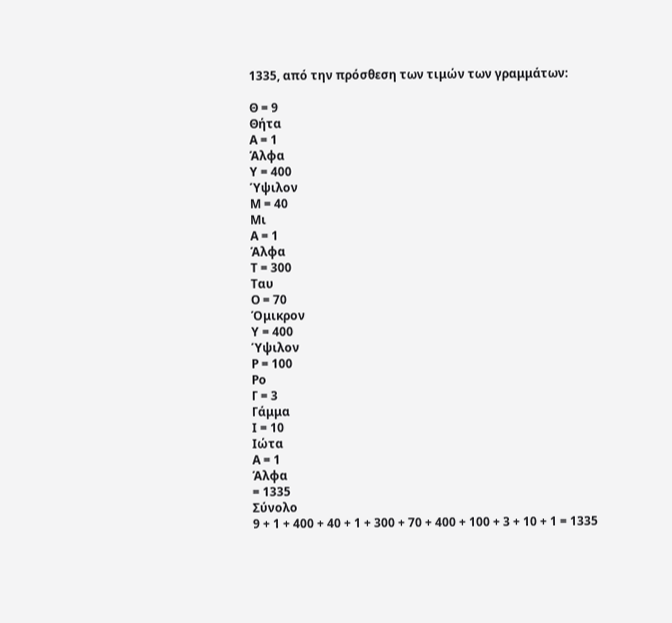1335, από την πρόσθεση των τιμών των γραμμάτων:

Θ = 9
Θήτα
Α = 1
Άλφα
Υ = 400
Ύψιλον
Μ = 40
Μι
Α = 1
Άλφα
Τ = 300
Ταυ
Ο = 70
Όμικρον
Υ = 400
Ύψιλον
Ρ = 100
Ρο
Γ = 3
Γάμμα
Ι = 10
Ιώτα
Α = 1
Άλφα
= 1335
Σύνολο
9 + 1 + 400 + 40 + 1 + 300 + 70 + 400 + 100 + 3 + 10 + 1 = 1335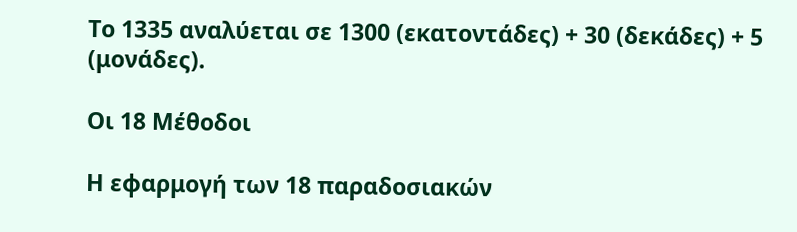Το 1335 αναλύεται σε 1300 (εκατοντάδες) + 30 (δεκάδες) + 5 (μονάδες).

Οι 18 Μέθοδοι

Η εφαρμογή των 18 παραδοσιακών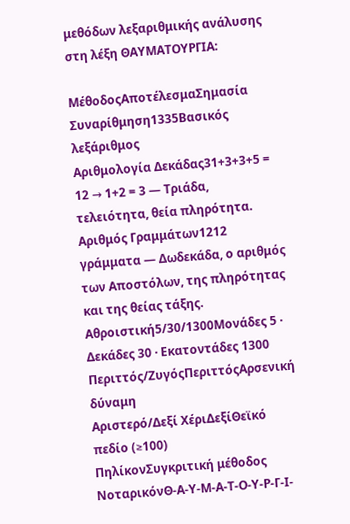μεθόδων λεξαριθμικής ανάλυσης στη λέξη ΘΑΥΜΑΤΟΥΡΓΙΑ:

ΜέθοδοςΑποτέλεσμαΣημασία
Συναρίθμηση1335Βασικός λεξάριθμος
Αριθμολογία Δεκάδας31+3+3+5 = 12 → 1+2 = 3 — Τριάδα, τελειότητα, θεία πληρότητα.
Αριθμός Γραμμάτων1212 γράμματα — Δωδεκάδα, ο αριθμός των Αποστόλων, της πληρότητας και της θείας τάξης.
Αθροιστική5/30/1300Μονάδες 5 · Δεκάδες 30 · Εκατοντάδες 1300
Περιττός/ΖυγόςΠεριττόςΑρσενική δύναμη
Αριστερό/Δεξί ΧέριΔεξίΘεϊκό πεδίο (≥100)
ΠηλίκονΣυγκριτική μέθοδος
ΝοταρικόνΘ-Α-Υ-Μ-Α-Τ-Ο-Υ-Ρ-Γ-Ι-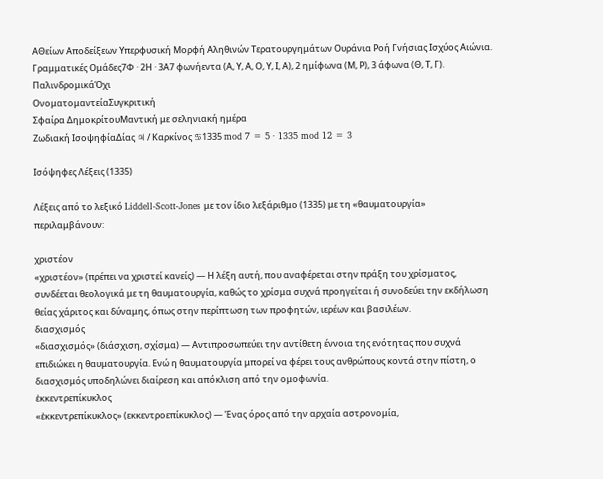ΑΘείων Αποδείξεων Υπερφυσική Μορφή Αληθινών Τερατουργημάτων Ουράνια Ροή Γνήσιας Ισχύος Αιώνια.
Γραμματικές Ομάδες7Φ · 2Η · 3Α7 φωνήεντα (Α, Υ, Α, Ο, Υ, Ι, Α), 2 ημίφωνα (Μ, Ρ), 3 άφωνα (Θ, Τ, Γ).
ΠαλινδρομικάΌχι
ΟνοματομαντείαΣυγκριτική
Σφαίρα ΔημοκρίτουΜαντική με σεληνιακή ημέρα
Ζωδιακή ΙσοψηφίαΔίας ♃ / Καρκίνος ♋1335 mod 7 = 5 · 1335 mod 12 = 3

Ισόψηφες Λέξεις (1335)

Λέξεις από το λεξικό Liddell-Scott-Jones με τον ίδιο λεξάριθμο (1335) με τη «θαυματουργία» περιλαμβάνουν:

χριστέον
«χριστέον» (πρέπει να χριστεί κανείς) — Η λέξη αυτή, που αναφέρεται στην πράξη του χρίσματος, συνδέεται θεολογικά με τη θαυματουργία, καθώς το χρίσμα συχνά προηγείται ή συνοδεύει την εκδήλωση θείας χάριτος και δύναμης, όπως στην περίπτωση των προφητών, ιερέων και βασιλέων.
διασχισμός
«διασχισμός» (διάσχιση, σχίσμα) — Αντιπροσωπεύει την αντίθετη έννοια της ενότητας που συχνά επιδιώκει η θαυματουργία. Ενώ η θαυματουργία μπορεί να φέρει τους ανθρώπους κοντά στην πίστη, ο διασχισμός υποδηλώνει διαίρεση και απόκλιση από την ομοφωνία.
ἐκκεντρεπίκυκλος
«ἐκκεντρεπίκυκλος» (εκκεντροεπίκυκλος) — Ένας όρος από την αρχαία αστρονομία,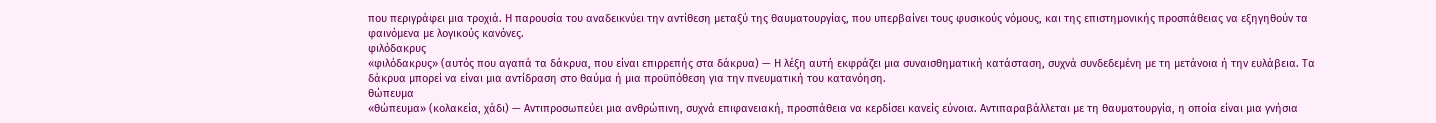που περιγράφει μια τροχιά. Η παρουσία του αναδεικνύει την αντίθεση μεταξύ της θαυματουργίας, που υπερβαίνει τους φυσικούς νόμους, και της επιστημονικής προσπάθειας να εξηγηθούν τα φαινόμενα με λογικούς κανόνες.
φιλόδακρυς
«φιλόδακρυς» (αυτός που αγαπά τα δάκρυα, που είναι επιρρεπής στα δάκρυα) — Η λέξη αυτή εκφράζει μια συναισθηματική κατάσταση, συχνά συνδεδεμένη με τη μετάνοια ή την ευλάβεια. Τα δάκρυα μπορεί να είναι μια αντίδραση στο θαύμα ή μια προϋπόθεση για την πνευματική του κατανόηση.
θώπευμα
«θώπευμα» (κολακεία, χάδι) — Αντιπροσωπεύει μια ανθρώπινη, συχνά επιφανειακή, προσπάθεια να κερδίσει κανείς εύνοια. Αντιπαραβάλλεται με τη θαυματουργία, η οποία είναι μια γνήσια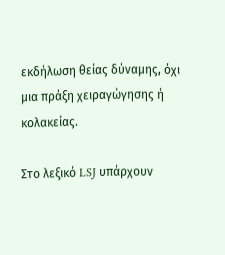εκδήλωση θείας δύναμης, όχι μια πράξη χειραγώγησης ή κολακείας.

Στο λεξικό LSJ υπάρχουν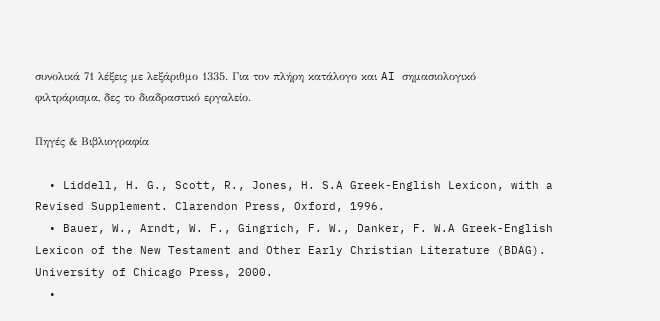συνολικά 71 λέξεις με λεξάριθμο 1335. Για τον πλήρη κατάλογο και AI σημασιολογικό φιλτράρισμα, δες το διαδραστικό εργαλείο.

Πηγές & Βιβλιογραφία

  • Liddell, H. G., Scott, R., Jones, H. S.A Greek-English Lexicon, with a Revised Supplement. Clarendon Press, Oxford, 1996.
  • Bauer, W., Arndt, W. F., Gingrich, F. W., Danker, F. W.A Greek-English Lexicon of the New Testament and Other Early Christian Literature (BDAG). University of Chicago Press, 2000.
  •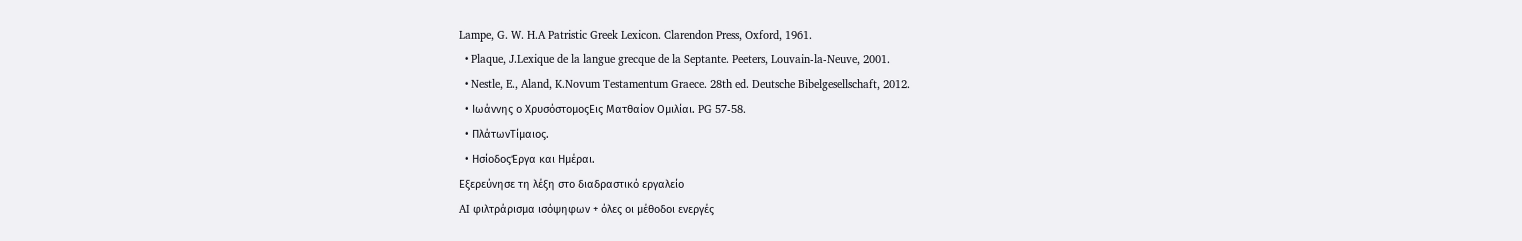Lampe, G. W. H.A Patristic Greek Lexicon. Clarendon Press, Oxford, 1961.
  • Plaque, J.Lexique de la langue grecque de la Septante. Peeters, Louvain-la-Neuve, 2001.
  • Nestle, E., Aland, K.Novum Testamentum Graece. 28th ed. Deutsche Bibelgesellschaft, 2012.
  • Ιωάννης ο ΧρυσόστομοςΕις Ματθαίον Ομιλίαι. PG 57-58.
  • ΠλάτωνΤίμαιος.
  • ΗσίοδοςΈργα και Ημέραι.
Εξερεύνησε τη λέξη στο διαδραστικό εργαλείο
AI φιλτράρισμα ισόψηφων + όλες οι μέθοδοι ενεργές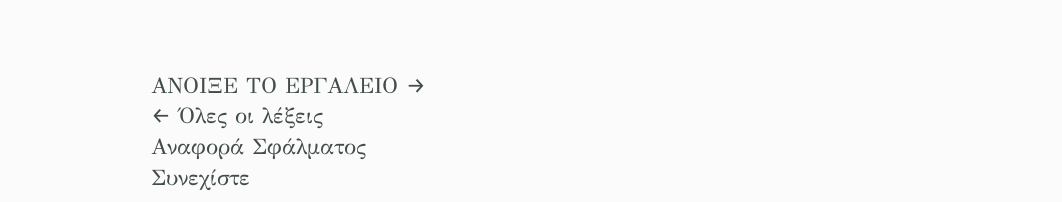ΑΝΟΙΞΕ ΤΟ ΕΡΓΑΛΕΙΟ →
← Όλες οι λέξεις
Αναφορά Σφάλματος
Συνεχίστε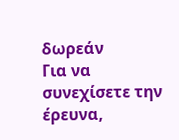δωρεάν
Για να συνεχίσετε την έρευνα,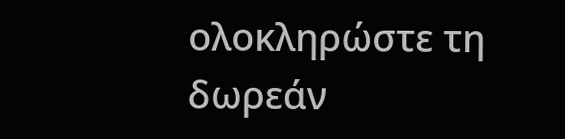ολοκληρώστε τη δωρεάν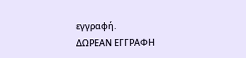εγγραφή.
ΔΩΡΕΑΝ ΕΓΓΡΑΦΗ